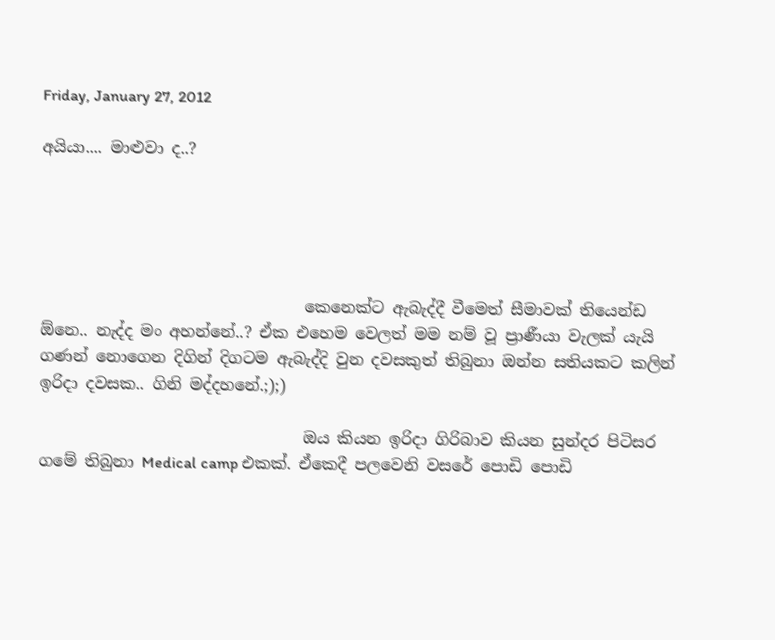Friday, January 27, 2012

අයියා.... මාළුවා ද..?





                                 කෙනෙක්ට ඇබැද්දී වීමෙත් සීමාවක් තියෙන්ඩ ඕනෙ.. නැද්ද මං අහන්නේ..? ඒක එහෙම වෙලත් මම නම් වූ ප්‍රාණීයා වැලක් යැයි ගණන් නොගෙන දිගින් දිගටම ඇබැද්දි වුන දවසකුත් තිබුනා ඔන්න සතියකට කලින් ඉරිදා දවසක.. ගිනි මද්දහනේ.;);)

                                 ඔය කියන ඉරිදා ගිරිබාව කියන සුන්දර පිටිසර ගමේ තිබුනා Medical camp එකක්. ඒකෙදී පලවෙනි වසරේ පොඩි පොඩි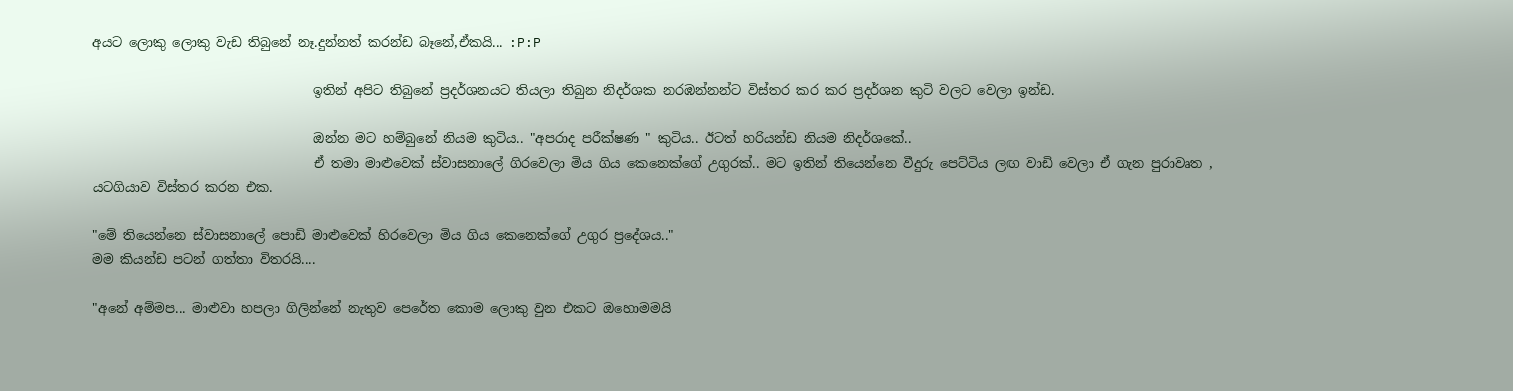අයට ලොකු ලොකු වැඩ තිබුනේ නෑ.දුන්නත් කරන්ඩ බෑනේ,ඒකයි... :P:P

                                  ඉතින් අපිට තිබුනේ ප්‍රදර්ශනයට තියලා තිබුන නිදර්ශක නරඹන්නන්ට විස්තර කර කර ප්‍රදර්ශන කුටි වලට වෙලා ඉන්ඩ.

                                  ඔන්න මට හම්බුනේ නියම කුටිය.. "අපරාද පරීක්ෂණ " කුටිය.. ඊටත් හරියන්ඩ නියම නිදර්ශකේ..
                                  ඒ තමා මාළුවෙක් ස්වාසනාලේ ගිරවෙලා මිය ගිය කෙනෙක්ගේ උගුරක්.. මට ඉතින් තියෙන්නෙ වීදුරු පෙට්ටිය ලඟ වාඩි වෙලා ඒ ගැන පුරාවෘත , යටගියාව විස්තර කරන එක.

"මේ තියෙන්නෙ ස්වාසනාලේ පොඩි මාළුවෙක් හිරවෙලා මිය ගිය කෙනෙක්ගේ උගුර ප්‍රදේශය.."
මම කියන්ඩ පටන් ගත්තා විතරයි....

"අනේ අම්මප... මාළුවා හපලා ගිලින්නේ නැතුව පෙරේත කොම ලොකු වුන එකට ඔහොමමයි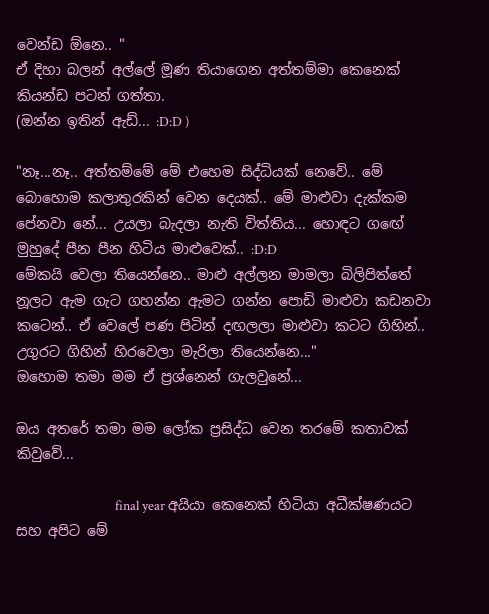වෙන්ඩ ඕනෙ.. "
ඒ දිහා බලන් අල්ලේ මූණ තියාගෙන අත්තම්මා කෙනෙක් කියන්ඩ පටන් ගත්තා.
(ඔන්න ඉතින් ඇඩ්... :D:D )

"නෑ...නෑ.. අත්තම්මේ මේ එහෙම සිද්ධියක් නෙවේ.. මේ බොහොම කලාතුරකින් වෙන දෙයක්.. මේ මාළුවා දැක්කම පේනවා නේ... උයලා බැදලා නැති විත්තිය... හොඳට ගඟේ මුහුදේ පීන පීන හිටිය මාළුවෙක්.. :D:D
මේකයි වෙලා තියෙන්නෙ.. මාළු අල්ලන මාමලා බිලිපිත්තේ නූලට ඇම ගැට ගහන්න ඇමට ගන්න පොඩි මාළුවා කඩනවා කටෙන්.. ඒ වෙලේ පණ පිටින් දඟලලා මාළුවා කටට ගිහින්.. උගුරට ගිහින් හිරවෙලා මැරිලා තියෙන්නෙ..."
ඔහොම තමා මම ඒ ප්‍රශ්නෙන් ගැලවුනේ...

ඔය අතරේ තමා මම ලෝක ප්‍රසිද්ධ වෙන තරමේ කතාවක් කිවුවේ...

                                 final year අයියා කෙනෙක් හිටියා අධීක්ෂණයට සහ අපිට මේ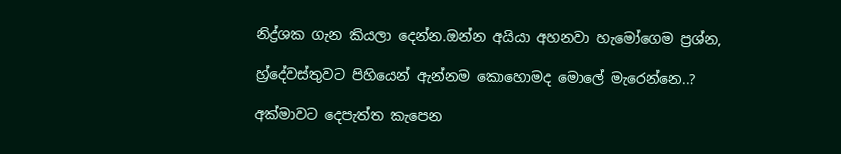නිද්‍ර්ශක ගැන කියලා දෙන්න.ඔන්න අයියා අහනවා හැමෝගෙම ප්‍රශ්න,

හ්‍ර්දේවස්තුවට පිහියෙන් ඇන්නම කොහොමද මොලේ මැරෙන්නෙ..?

අක්මාවට දෙපැත්ත කැපෙන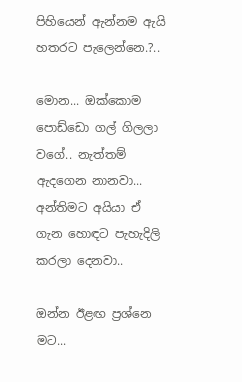පිහියෙන් ඇන්නම ඇයි හතරට පැලෙන්නෙ.?..

මොන... ඔක්කොම පොඩ්ඩො ගල් ගිලලා වගේ.. නැත්තම් ඇදගෙන නානවා...
අන්තිමට අයියා ඒ ගැන හොඳට පැහැදිලි කරලා දෙනවා..

ඔන්න ඊළඟ ප්‍රශ්නෙ මට...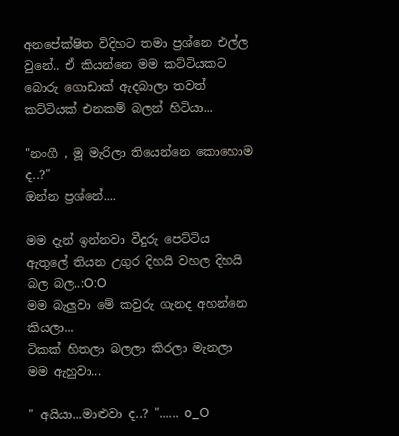අනපේක්ෂිත විදිහට තමා ප්‍රශ්නෙ එල්ල වුනේ.. ඒ කියන්නෙ මම කට්ටියකට බොරු ගොඩාක් ඇදබාලා තවත් කට්ටියක් එනකම් බලන් හිටියා...

"නංගී , මූ මැරිලා තියෙන්නෙ කොහොම ද..?"
ඔන්න ප්‍රශ්නේ....

මම දැන් ඉන්නවා වීදුරු පෙට්ටිය ඇතුලේ තියන උගුර දිහයි වහල දිහයි බල බල..:O:O
මම බැලුවා මේ කවුරු ගැනද අහන්නෙ කියලා...
ටිකක් හිතලා බලලා කිරලා මැනලා මම ඇහුවා...

" අයියා...මාළුවා ද..? "...... o_O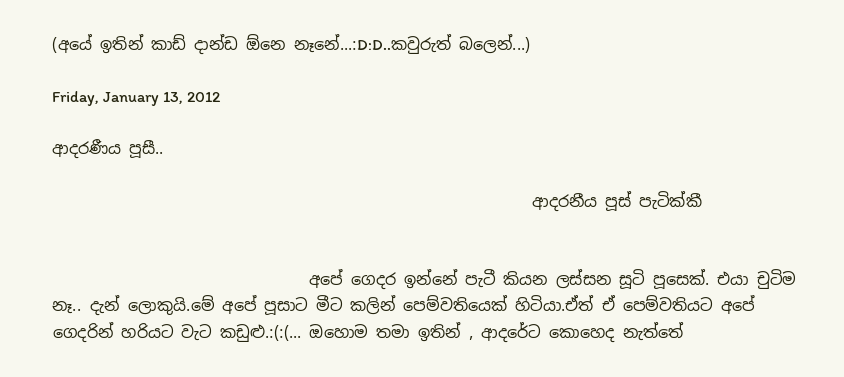(අයේ ඉතින් කාඩ් දාන්ඩ ඕනෙ නෑනේ...:D:D..කවුරුත් බලෙන්...)

Friday, January 13, 2012

ආදරණීය පූසී..

                                                            ආදරනීය පූස් පැටික්කී


                                අපේ ගෙදර ඉන්නේ පැටී කියන ලස්සන සූටි පූසෙක්. එයා චුටිම නෑ.. දැන් ලොකුයි.මේ අපේ පූසාට මීට කලින් පෙම්වතියෙක් හිටියා.ඒත් ඒ පෙම්වතියට අපේ ගෙදරින් හරියට වැට කඩුළු.:(:(... ඔහොම තමා ඉතින් , ආදරේට කොහෙද නැත්තේ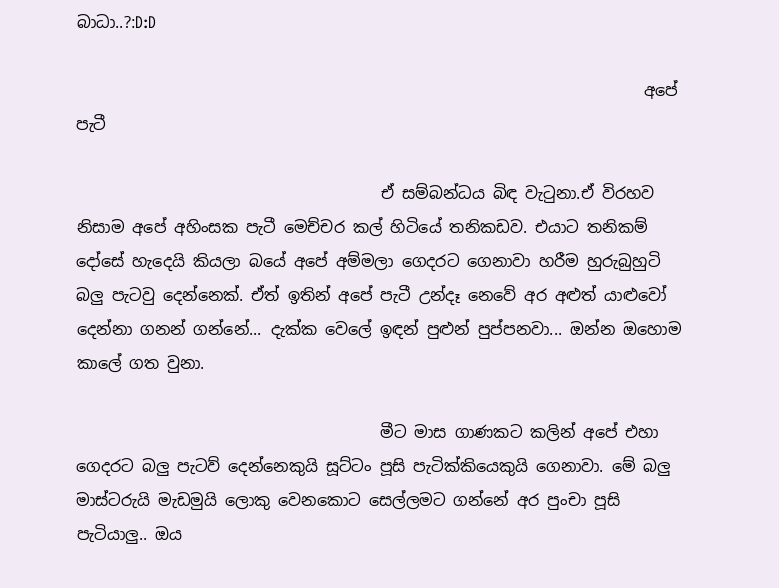බාධා..?:D:D

                                                                       අපේ පැටී

                                      ඒ සම්බන්ධය බිඳ වැටුනා.ඒ විරහව නිසාම අපේ අහිංසක පැටී මෙච්චර කල් හිටියේ තනිකඩව. එයාට තනිකම් දෝසේ හැදෙයි කියලා බයේ අපේ අම්මලා ගෙදරට ගෙනාවා හරීම හුරුබුහුටි බලු පැටවු දෙන්නෙක්. ඒත් ඉතින් අපේ පැටී උන්දෑ නෙවේ අර අළුත් යාළුවෝ දෙන්නා ගනන් ගන්නේ... දැක්ක වෙලේ ඉඳන් පුළුන් පුප්පනවා... ඔන්න ඔහොම කාලේ ගත වුනා.

                                      මීට මාස ගාණකට කලින් අපේ එහා ගෙදරට බලු පැටව් දෙන්නෙකුයි සූට්ටං පූසි පැටික්කියෙකුයි ගෙනාවා. මේ බලු මාස්ටරුයි මැඩමුයි ලොකු වෙනකොට සෙල්ලමට ගන්නේ අර පුංචා පූසි පැටියාලු.. ඔය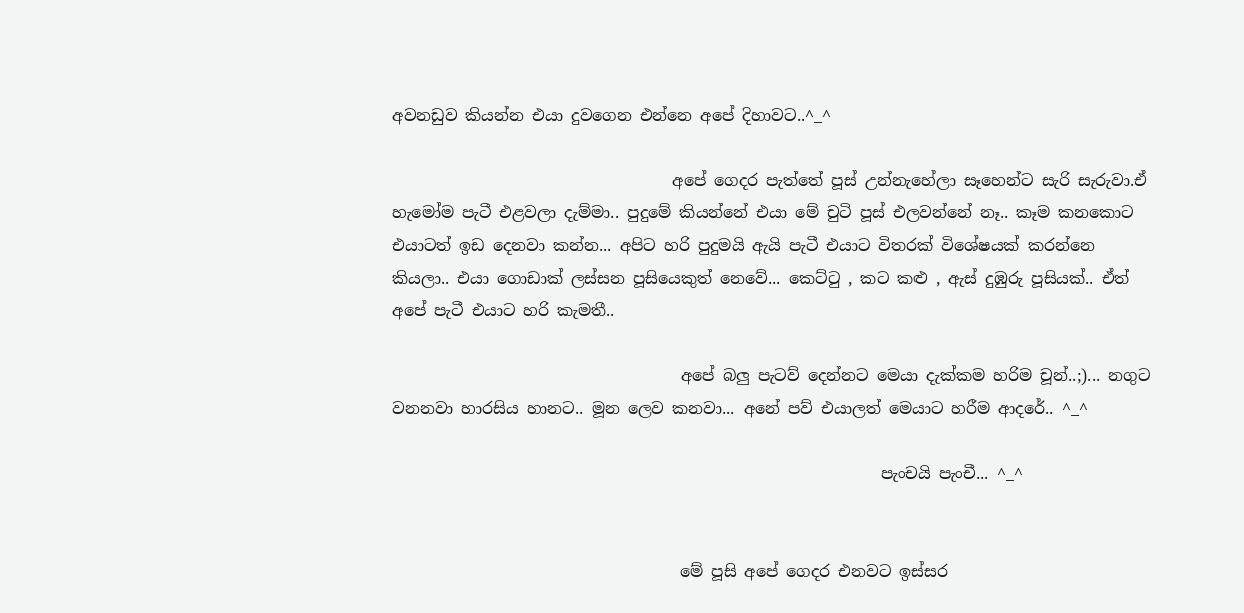අවනඩුව කියන්න එයා දුවගෙන එන්නෙ අපේ දිහාවට..^_^

                                   අපේ ගෙදර පැත්තේ පූස් උන්නැහේලා සෑහෙන්ට සැරි සැරුවා.ඒ හැමෝම පැටී එළවලා දැම්මා.. පුදුමේ කියන්නේ එයා මේ චුටි පූස් එලවන්නේ නෑ.. කෑම කනකොට එයාටත් ඉඩ දෙනවා කන්න... අපිට හරි පුදුමයි ඇයි පැටී එයාට විතරක් විශේෂයක් කරන්නෙ කියලා.. එයා ගොඩාක් ලස්සන පූසියෙකුත් නෙවේ... කෙට්ටු , කට කළු , ඇස් දුඹුරු පූසියක්.. ඒත් අපේ පැටී එයාට හරි කැමතී..

                                    අපේ බලු පැටව් දෙන්නට මෙයා දැක්කම හරිම චූන්..;)... නගුට වනනවා හාරසිය හානට.. මූන ලෙව කනවා... අනේ පව් එයාලත් මෙයාට හරීම ආදරේ.. ^_^

                                                             පැංචයි පැංචී... ^_^


                                    මේ පූසි අපේ ගෙදර එනවට ඉස්සර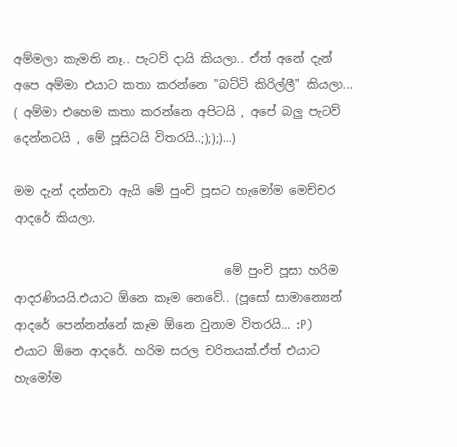අම්මලා කැමති නෑ.. පැටව් දායි කියලා.. ඒත් අනේ දැන් අපෙ අම්මා එයාට කතා කරන්නෙ "බට්ටි කිරිල්ලී" කියලා... ( අම්මා එහෙම කතා කරන්නෙ අපිටයි , අපේ බලු පැටව් දෙන්නටයි , මේ පූසිටයි විතරයි..;););)...)

මම දැන් දන්නවා ඇයි මේ පුංචි පූසට හැමෝම මෙච්චර ආදරේ කියලා.

                                   මේ පුංචි පූසා හරිම ආදරණියයි.එයාට ඕනෙ කෑම නෙවේ.. (පූසෝ සාමාන්‍යෙන් ආදරේ පෙන්නන්නේ කෑම ඕනෙ වුනාම විතරයි... :P)  එයාට ඕනෙ ආදරේ. හරිම සරල චරිතයක්.ඒත් එයාට හැමෝම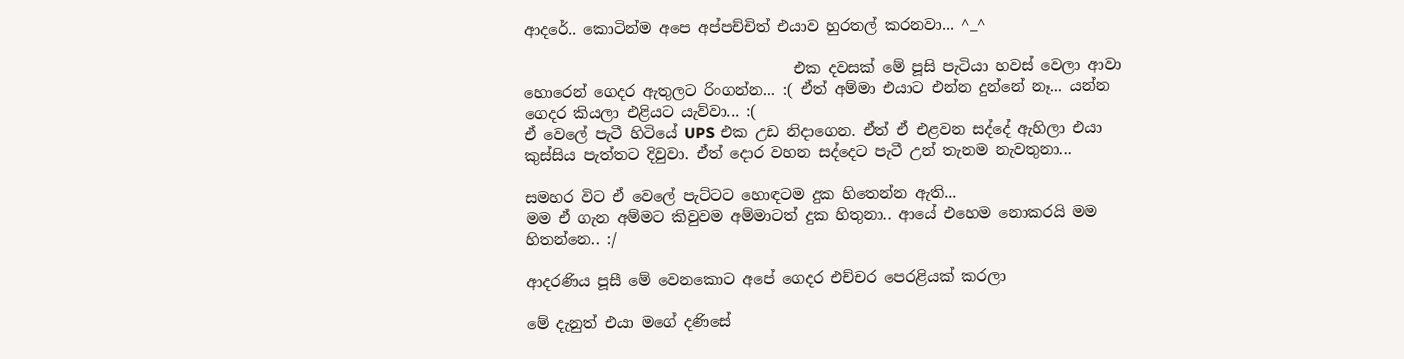ආදරේ.. කොටින්ම අපෙ අප්පච්චිත් එයාව හුරතල් කරනවා... ^_^

                                    එක දවසක් මේ පූසි පැටියා හවස් වෙලා ආවා හොරෙන් ගෙදර ඇතුලට රිංගන්න... :( ඒත් අම්මා එයාට එන්න දුන්නේ නෑ... යන්න ගෙදර කියලා එළියට යැව්වා... :(
ඒ වෙලේ පැටී හිටියේ UPS එක උඩ නිදාගෙන. ඒත් ඒ එළවන සද්දේ ඇහිලා එයා කුස්සිය පැත්තට දිවුවා. ඒත් දොර වහන සද්දෙට පැටී උන් තැනම නැවතුනා...

සමහර විට ඒ වෙලේ පැට්ටට හොඳටම දුක හිතෙන්න ඇති...
මම ඒ ගැන අම්මට කිවුවම අම්මාටත් දුක හිතුනා.. ආයේ එහෙම නොකරයි මම හිතන්නෙ.. :/

ආදරණිය පූසී මේ වෙනකොට අපේ ගෙදර එච්චර පෙරළියක් කරලා

මේ දැනුත් එයා මගේ දණිසේ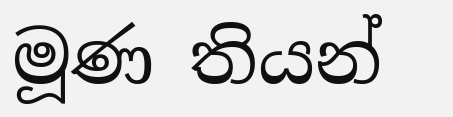මූණ තියන්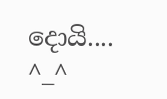දොයි.... ^_^